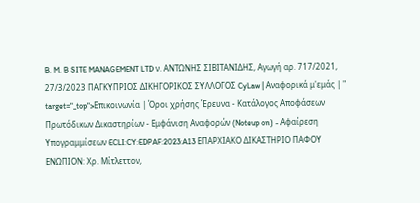B. M. B SITE MANAGEMENT LTD ν. ΑΝΤΩΝΗΣ ΣΙΒΙΤΑΝΙΔΗΣ, Αγωγή αρ. 717/2021, 27/3/2023 ΠΑΓΚΥΠΡΙΟΣ ΔΙΚΗΓΟΡΙΚΟΣ ΣΥΛΛΟΓΟΣ CyLaw | Αναφορικά μ'εμάς | " target="_top">Επικοινωνία | Όροι χρήσης Έρευνα - Κατάλογος Αποφάσεων Πρωτόδικων Δικαστηρίων - Εμφάνιση Αναφορών (Noteup on) - Αφαίρεση Υπογραμμίσεων ECLI:CY:EDPAF:2023:A13 ΕΠΑΡΧΙΑΚΟ ΔΙΚΑΣΤΗΡΙΟ ΠΑΦΟΥ ΕΝΩΠΙΟΝ: Χρ. Μίτλεττον,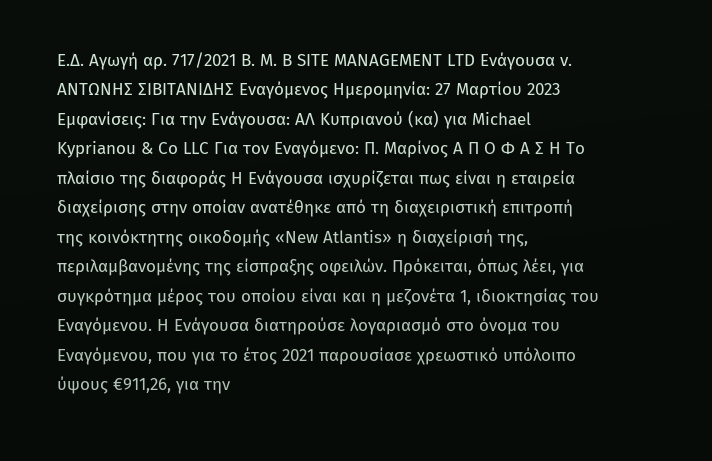Ε.Δ. Αγωγή αρ. 717/2021 B. M. B SITE MANAGEMENT LTD Ενάγουσα v. ΑΝΤΩΝΗΣ ΣΙΒΙΤΑΝΙΔΗΣ Εναγόμενος Ημερομηνία: 27 Μαρτίου 2023 Εμφανίσεις: Για την Ενάγουσα: ΑΛ Κυπριανού (κα) για Michael Kyprianou & Co LLC Για τον Εναγόμενο: Π. Μαρίνος Α Π Ο Φ Α Σ Η Το πλαίσιο της διαφοράς Η Ενάγουσα ισχυρίζεται πως είναι η εταιρεία διαχείρισης στην οποίαν ανατέθηκε από τη διαχειριστική επιτροπή της κοινόκτητης οικοδομής «New Atlantis» η διαχείρισή της, περιλαμβανομένης της είσπραξης οφειλών. Πρόκειται, όπως λέει, για συγκρότημα μέρος του οποίου είναι και η μεζονέτα 1, ιδιοκτησίας του Εναγόμενου. Η Ενάγουσα διατηρούσε λογαριασμό στο όνομα του Εναγόμενου, που για το έτος 2021 παρουσίασε χρεωστικό υπόλοιπο ύψους €911,26, για την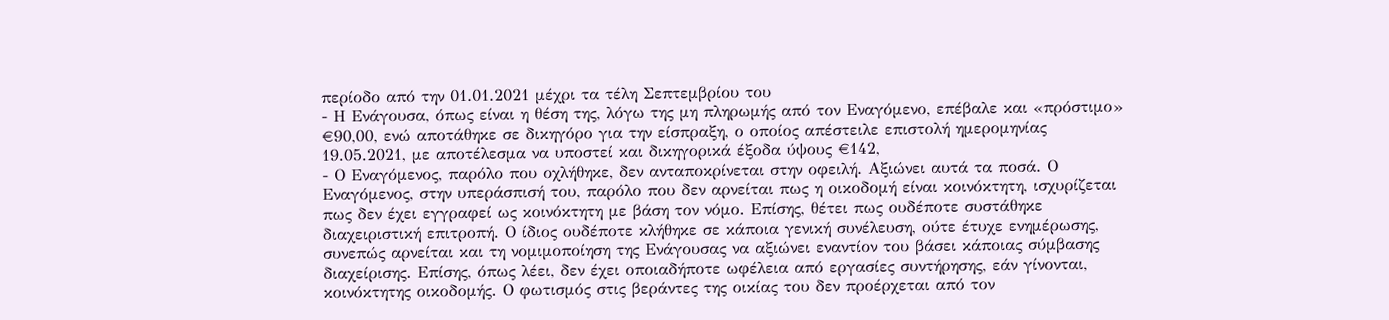περίοδο από την 01.01.2021 μέχρι τα τέλη Σεπτεμβρίου του
- Η Ενάγουσα, όπως είναι η θέση της, λόγω της μη πληρωμής από τον Εναγόμενο, επέβαλε και «πρόστιμο» €90,00, ενώ αποτάθηκε σε δικηγόρο για την είσπραξη, ο οποίος απέστειλε επιστολή ημερομηνίας 19.05.2021, με αποτέλεσμα να υποστεί και δικηγορικά έξοδα ύψους €142,
- Ο Εναγόμενος, παρόλο που οχλήθηκε, δεν ανταποκρίνεται στην οφειλή. Αξιώνει αυτά τα ποσά. Ο Εναγόμενος, στην υπεράσπισή του, παρόλο που δεν αρνείται πως η οικοδομή είναι κοινόκτητη, ισχυρίζεται πως δεν έχει εγγραφεί ως κοινόκτητη με βάση τον νόμο. Επίσης, θέτει πως ουδέποτε συστάθηκε διαχειριστική επιτροπή. Ο ίδιος ουδέποτε κλήθηκε σε κάποια γενική συνέλευση, ούτε έτυχε ενημέρωσης, συνεπώς αρνείται και τη νομιμοποίηση της Ενάγουσας να αξιώνει εναντίον του βάσει κάποιας σύμβασης διαχείρισης. Επίσης, όπως λέει, δεν έχει οποιαδήποτε ωφέλεια από εργασίες συντήρησης, εάν γίνονται, κοινόκτητης οικοδομής. Ο φωτισμός στις βεράντες της οικίας του δεν προέρχεται από τον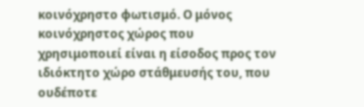κοινόχρηστο φωτισμό. Ο μόνος κοινόχρηστος χώρος που χρησιμοποιεί είναι η είσοδος προς τον ιδιόκτητο χώρο στάθμευσής του, που ουδέποτε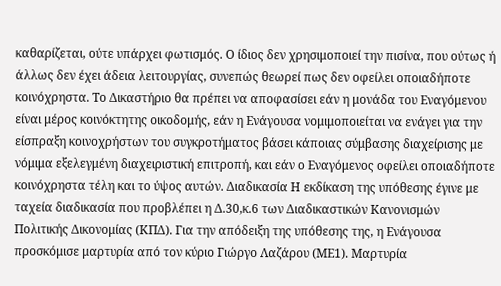καθαρίζεται, ούτε υπάρχει φωτισμός. Ο ίδιος δεν χρησιμοποιεί την πισίνα, που ούτως ή άλλως δεν έχει άδεια λειτουργίας, συνεπώς θεωρεί πως δεν οφείλει οποιαδήποτε κοινόχρηστα. Το Δικαστήριο θα πρέπει να αποφασίσει εάν η μονάδα του Εναγόμενου είναι μέρος κοινόκτητης οικοδομής, εάν η Ενάγουσα νομιμοποιείται να ενάγει για την είσπραξη κοινοχρήστων του συγκροτήματος βάσει κάποιας σύμβασης διαχείρισης με νόμιμα εξελεγμένη διαχειριστική επιτροπή, και εάν ο Εναγόμενος οφείλει οποιαδήποτε κοινόχρηστα τέλη και το ύψος αυτών. Διαδικασία Η εκδίκαση της υπόθεσης έγινε με ταχεία διαδικασία που προβλέπει η Δ.30,κ.6 των Διαδικαστικών Κανονισμών Πολιτικής Δικονομίας (ΚΠΔ). Για την απόδειξη της υπόθεσης της, η Ενάγουσα προσκόμισε μαρτυρία από τον κύριο Γιώργο Λαζάρου (ΜΕ1). Μαρτυρία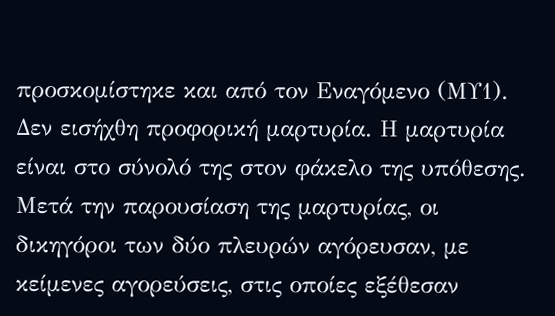προσκομίστηκε και από τον Εναγόμενο (ΜΥ1). Δεν εισήχθη προφορική μαρτυρία. Η μαρτυρία είναι στο σύνολό της στον φάκελο της υπόθεσης. Μετά την παρουσίαση της μαρτυρίας, οι δικηγόροι των δύο πλευρών αγόρευσαν, με κείμενες αγορεύσεις, στις οποίες εξέθεσαν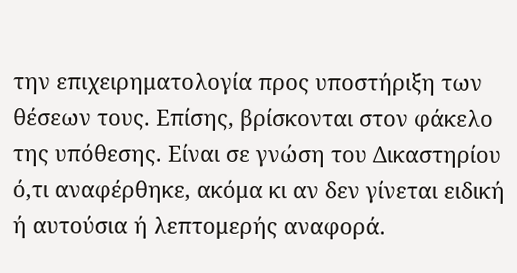την επιχειρηματολογία προς υποστήριξη των θέσεων τους. Επίσης, βρίσκονται στον φάκελο της υπόθεσης. Είναι σε γνώση του Δικαστηρίου ό,τι αναφέρθηκε, ακόμα κι αν δεν γίνεται ειδική ή αυτούσια ή λεπτομερής αναφορά.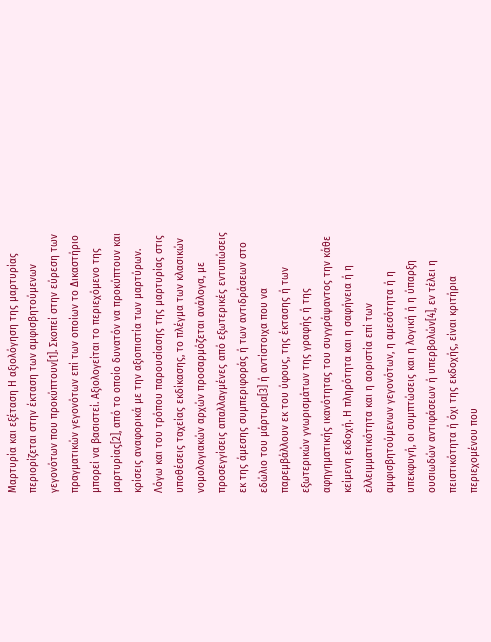Μαρτυρία και εξέταση Η αξιολόγηση της μαρτυρίας περιορίζεται στην έκταση των αμφισβητούμενων γεγονότων που προκύπτουν[1]. Σκοπεί στην εύρεση των πραγματικών γεγονότων επί των οποίων το Δικαστήριο μπορεί να βασιστεί. Αξιολογείται το περιεχόμενο της μαρτυρίας[2], από το οποίο δυνατόν να προκύπτουν και κρίσεις αναφορικά με την αξιοπιστία των μαρτύρων. Λόγω και του τρόπου παρουσίασης της μαρτυρίας στις υποθέσεις ταχείας εκδίκασης, το πλέγμα των κλασικών νομολογιακών αρχών προσαρμόζεται ανάλογα, με προσεγγίσεις απαλλαγμένες από εξωτερικές εντυπώσεις εκ της άμεσης συμπεριφοράς ή των αντιδράσεων στο εδώλιο του μάρτυρα[3] ή αντίστοιχα που να παρεμβάλλουν εκ του ύφους, της έκτασης ή των εξωτερικών γνωρισμάτων της γραφής ή της αφηγηματικής ικανότητας του συγγράψαντος την κάθε κείμενη εκδοχή. Η πληρότητα και η σαφήνεια ή η ελλειμματικότητα και η αοριστία επί των αμφισβητούμενων γεγονότων, η αμεσότητα ή η υπεκφυγή, οι συμπτώσεις και η λογική ή η ύπαρξη ουσιωδών αντιφάσεων ή υπερβολών[4], εν τέλει η πειστικότητα ή όχι της εκδοχής, είναι κριτήρια περιεχομένου που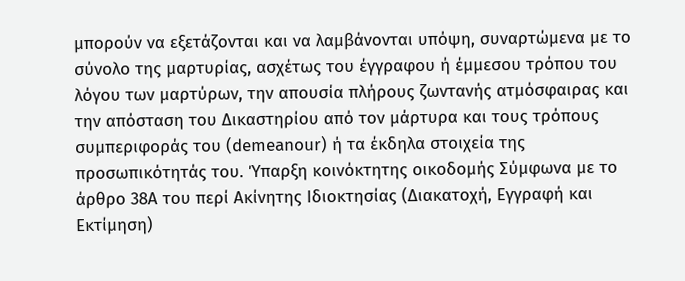μπορούν να εξετάζονται και να λαμβάνονται υπόψη, συναρτώμενα με το σύνολο της μαρτυρίας, ασχέτως του έγγραφου ή έμμεσου τρόπου του λόγου των μαρτύρων, την απουσία πλήρους ζωντανής ατμόσφαιρας και την απόσταση του Δικαστηρίου από τον μάρτυρα και τους τρόπους συμπεριφοράς του (demeanour) ή τα έκδηλα στοιχεία της προσωπικότητάς του. Ύπαρξη κοινόκτητης οικοδομής Σύμφωνα με το άρθρο 38Α του περί Ακίνητης Ιδιοκτησίας (Διακατοχή, Εγγραφή και Εκτίμηση)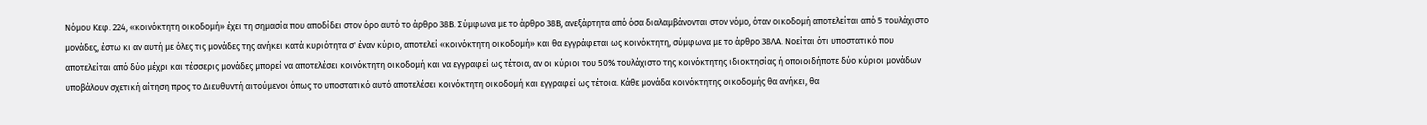Νόμου Κεφ. 224, «κοινόκτητη οικοδομή» έχει τη σημασία που αποδίδει στον όρο αυτό το άρθρο 38Β. Σύμφωνα με το άρθρο 38Β, ανεξάρτητα από όσα διαλαμβάνονται στον νόμο, όταν οικοδομή αποτελείται από 5 τουλάχιστο μονάδες, έστω κι αν αυτή με όλες τις μονάδες της ανήκει κατά κυριότητα σ' έναν κύριο, αποτελεί «κοινόκτητη οικοδομή» και θα εγγράφεται ως κοινόκτητη, σύμφωνα με το άρθρο 38ΛΑ. Νοείται ότι υποστατικό που αποτελείται από δύο μέχρι και τέσσερις μονάδες μπορεί να αποτελέσει κοινόκτητη οικοδομή και να εγγραφεί ως τέτοια, αν οι κύριοι του 50% τουλάχιστο της κοινόκτητης ιδιοκτησίας ή οποιοιδήποτε δύο κύριοι μονάδων υποβάλουν σχετική αίτηση προς το Διευθυντή αιτούμενοι όπως το υποστατικό αυτό αποτελέσει κοινόκτητη οικοδομή και εγγραφεί ως τέτοια. Κάθε μονάδα κοινόκτητης οικοδομής θα ανήκει, θα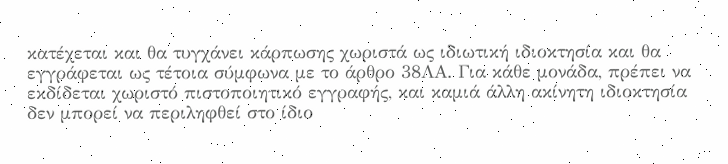κατέχεται και θα τυγχάνει κάρπωσης χωριστά ως ιδιωτική ιδιοκτησία και θα εγγράφεται ως τέτοια σύμφωνα με το άρθρο 38ΛΑ. Για κάθε μονάδα, πρέπει να εκδίδεται χωριστό πιστοποιητικό εγγραφής, και καμιά άλλη ακίνητη ιδιοκτησία δεν μπορεί να περιληφθεί στο ίδιο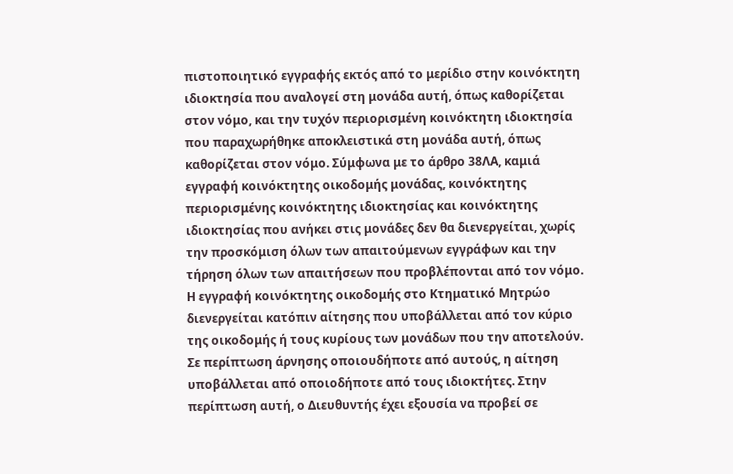πιστοποιητικό εγγραφής εκτός από το μερίδιο στην κοινόκτητη ιδιοκτησία που αναλογεί στη μονάδα αυτή, όπως καθορίζεται στον νόμο, και την τυχόν περιορισμένη κοινόκτητη ιδιοκτησία που παραχωρήθηκε αποκλειστικά στη μονάδα αυτή, όπως καθορίζεται στον νόμο. Σύμφωνα με το άρθρο 38ΛΑ, καμιά εγγραφή κοινόκτητης οικοδομής μονάδας, κοινόκτητης περιορισμένης κοινόκτητης ιδιοκτησίας και κοινόκτητης ιδιοκτησίας που ανήκει στις μονάδες δεν θα διενεργείται, χωρίς την προσκόμιση όλων των απαιτούμενων εγγράφων και την τήρηση όλων των απαιτήσεων που προβλέπονται από τον νόμο. Η εγγραφή κοινόκτητης οικοδομής στο Κτηματικό Μητρώο διενεργείται κατόπιν αίτησης που υποβάλλεται από τον κύριο της οικοδομής ή τους κυρίους των μονάδων που την αποτελούν. Σε περίπτωση άρνησης οποιουδήποτε από αυτούς, η αίτηση υποβάλλεται από οποιοδήποτε από τους ιδιοκτήτες. Στην περίπτωση αυτή, ο Διευθυντής έχει εξουσία να προβεί σε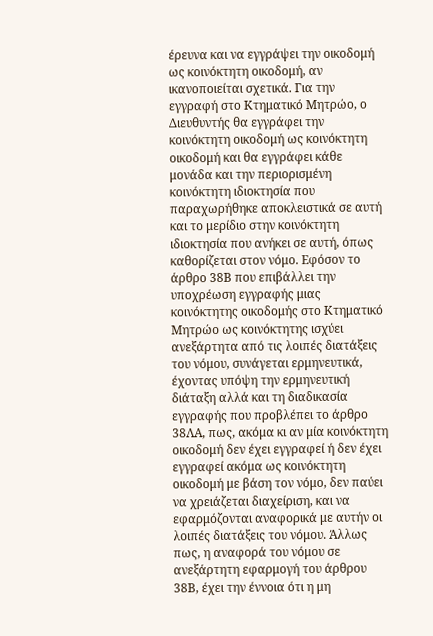έρευνα και να εγγράψει την οικοδομή ως κοινόκτητη οικοδομή, αν ικανοποιείται σχετικά. Για την εγγραφή στο Κτηματικό Μητρώο, ο Διευθυντής θα εγγράφει την κοινόκτητη οικοδομή ως κοινόκτητη οικοδομή και θα εγγράφει κάθε μονάδα και την περιορισμένη κοινόκτητη ιδιοκτησία που παραχωρήθηκε αποκλειστικά σε αυτή και το μερίδιο στην κοινόκτητη ιδιοκτησία που ανήκει σε αυτή, όπως καθορίζεται στον νόμο. Εφόσον το άρθρο 38Β που επιβάλλει την υποχρέωση εγγραφής μιας κοινόκτητης οικοδομής στο Κτηματικό Μητρώο ως κοινόκτητης ισχύει ανεξάρτητα από τις λοιπές διατάξεις του νόμου, συνάγεται ερμηνευτικά, έχοντας υπόψη την ερμηνευτική διάταξη αλλά και τη διαδικασία εγγραφής που προβλέπει το άρθρο 38ΛΑ, πως, ακόμα κι αν μία κοινόκτητη οικοδομή δεν έχει εγγραφεί ή δεν έχει εγγραφεί ακόμα ως κοινόκτητη οικοδομή με βάση τον νόμο, δεν παύει να χρειάζεται διαχείριση, και να εφαρμόζονται αναφορικά με αυτήν οι λοιπές διατάξεις του νόμου. Άλλως πως, η αναφορά του νόμου σε ανεξάρτητη εφαρμογή του άρθρου 38Β, έχει την έννοια ότι η μη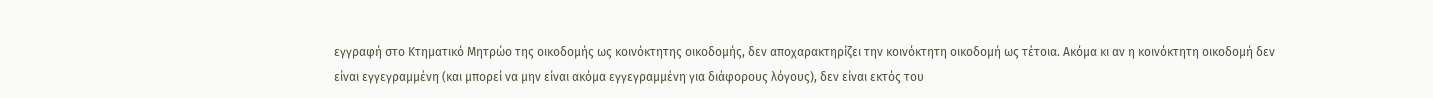εγγραφή στο Κτηματικό Μητρώο της οικοδομής ως κοινόκτητης οικοδομής, δεν αποχαρακτηρίζει την κοινόκτητη οικοδομή ως τέτοια. Ακόμα κι αν η κοινόκτητη οικοδομή δεν είναι εγγεγραμμένη (και μπορεί να μην είναι ακόμα εγγεγραμμένη για διάφορους λόγους), δεν είναι εκτός του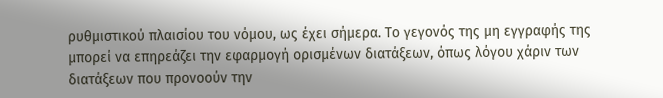ρυθμιστικού πλαισίου του νόμου, ως έχει σήμερα. Το γεγονός της μη εγγραφής της μπορεί να επηρεάζει την εφαρμογή ορισμένων διατάξεων, όπως λόγου χάριν των διατάξεων που προνοούν την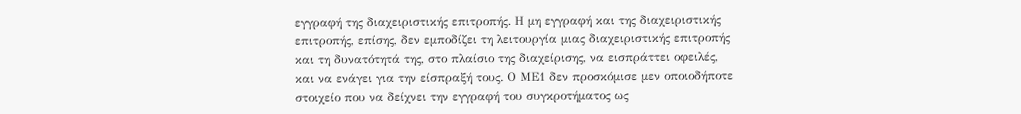εγγραφή της διαχειριστικής επιτροπής. Η μη εγγραφή και της διαχειριστικής επιτροπής, επίσης, δεν εμποδίζει τη λειτουργία μιας διαχειριστικής επιτροπής και τη δυνατότητά της, στο πλαίσιο της διαχείρισης, να εισπράττει οφειλές, και να ενάγει για την είσπραξή τους. Ο ΜΕ1 δεν προσκόμισε μεν οποιοδήποτε στοιχείο που να δείχνει την εγγραφή του συγκροτήματος ως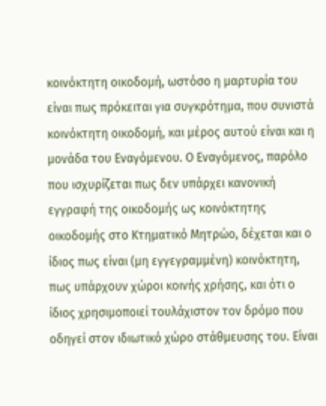κοινόκτητη οικοδομή, ωστόσο η μαρτυρία του είναι πως πρόκειται για συγκρότημα, που συνιστά κοινόκτητη οικοδομή, και μέρος αυτού είναι και η μονάδα του Εναγόμενου. Ο Εναγόμενος, παρόλο που ισχυρίζεται πως δεν υπάρχει κανονική εγγραφή της οικοδομής ως κοινόκτητης οικοδομής στο Κτηματικό Μητρώο, δέχεται και ο ίδιος πως είναι (μη εγγεγραμμένη) κοινόκτητη, πως υπάρχουν χώροι κοινής χρήσης, και ότι ο ίδιος χρησιμοποιεί τουλάχιστον τον δρόμο που οδηγεί στον ιδιωτικό χώρο στάθμευσης του. Είναι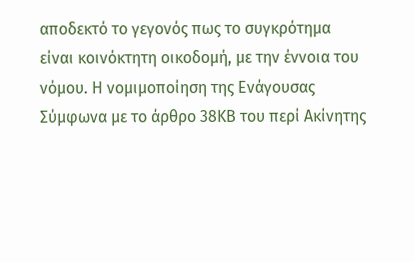αποδεκτό το γεγονός πως το συγκρότημα είναι κοινόκτητη οικοδομή, με την έννοια του νόμου. Η νομιμοποίηση της Ενάγουσας Σύμφωνα με το άρθρο 38ΚΒ του περί Ακίνητης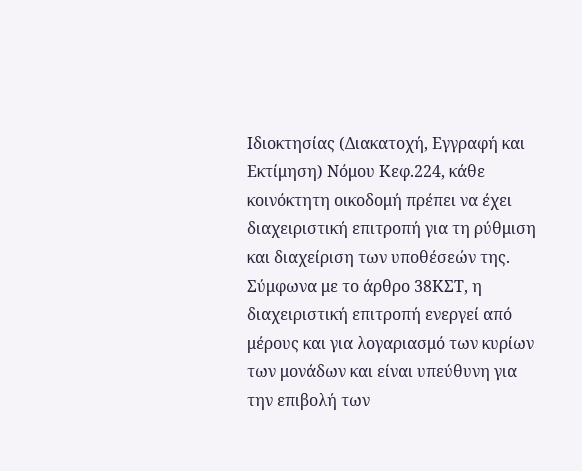Ιδιοκτησίας (Διακατοχή, Εγγραφή και Εκτίμηση) Νόμου Κεφ.224, κάθε κοινόκτητη οικοδομή πρέπει να έχει διαχειριστική επιτροπή για τη ρύθμιση και διαχείριση των υποθέσεών της. Σύμφωνα με το άρθρο 38ΚΣΤ, η διαχειριστική επιτροπή ενεργεί από μέρους και για λογαριασμό των κυρίων των μονάδων και είναι υπεύθυνη για την επιβολή των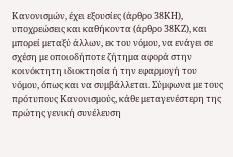Κανονισμών, έχει εξουσίες (άρθρο 38ΚΗ), υποχρεώσεις και καθήκοντα (άρθρο 38ΚΖ), και μπορεί μεταξύ άλλων, εκ του νόμου, να ενάγει σε σχέση με οποιοδήποτε ζήτημα αφορά στην κοινόκτητη ιδιοκτησία ή την εφαρμογή του νόμου, όπως και να συμβάλλεται. Σύμφωνα με τους πρότυπους Κανονισμούς, κάθε μεταγενέστερη της πρώτης γενική συνέλευση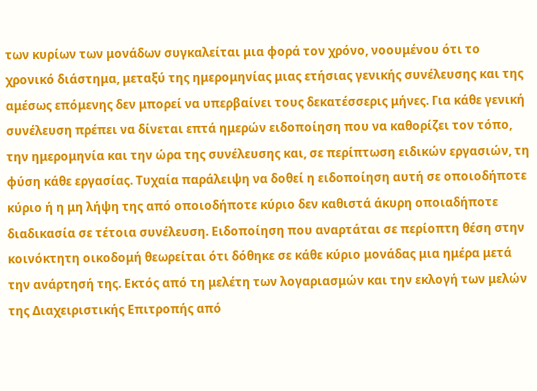των κυρίων των μονάδων συγκαλείται μια φορά τον χρόνο, νοουμένου ότι το χρονικό διάστημα, μεταξύ της ημερομηνίας μιας ετήσιας γενικής συνέλευσης και της αμέσως επόμενης δεν μπορεί να υπερβαίνει τους δεκατέσσερις μήνες. Για κάθε γενική συνέλευση πρέπει να δίνεται επτά ημερών ειδοποίηση που να καθορίζει τον τόπο, την ημερομηνία και την ώρα της συνέλευσης και, σε περίπτωση ειδικών εργασιών, τη φύση κάθε εργασίας. Τυχαία παράλειψη να δοθεί η ειδοποίηση αυτή σε οποιοδήποτε κύριο ή η μη λήψη της από οποιοδήποτε κύριο δεν καθιστά άκυρη οποιαδήποτε διαδικασία σε τέτοια συνέλευση. Ειδοποίηση που αναρτάται σε περίοπτη θέση στην κοινόκτητη οικοδομή θεωρείται ότι δόθηκε σε κάθε κύριο μονάδας μια ημέρα μετά την ανάρτησή της. Εκτός από τη μελέτη των λογαριασμών και την εκλογή των μελών της Διαχειριστικής Επιτροπής από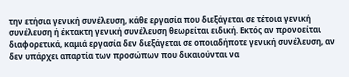την ετήσια γενική συνέλευση, κάθε εργασία που διεξάγεται σε τέτοια γενική συνέλευση ή έκτακτη γενική συνέλευση θεωρείται ειδική. Εκτός αν προνοείται διαφορετικά, καμιά εργασία δεν διεξάγεται σε οποιαδήποτε γενική συνέλευση, αν δεν υπάρχει απαρτία των προσώπων που δικαιούνται να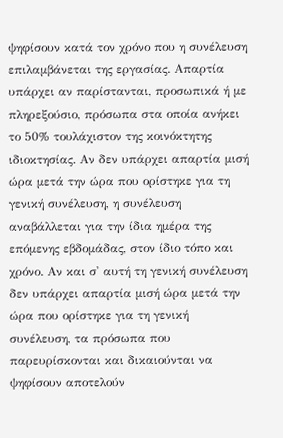ψηφίσουν κατά τον χρόνο που η συνέλευση επιλαμβάνεται της εργασίας. Απαρτία υπάρχει αν παρίστανται, προσωπικά ή με πληρεξούσιο, πρόσωπα στα οποία ανήκει το 50% τουλάχιστον της κοινόκτητης ιδιοκτησίας. Αν δεν υπάρχει απαρτία μισή ώρα μετά την ώρα που ορίστηκε για τη γενική συνέλευση, η συνέλευση αναβάλλεται για την ίδια ημέρα της επόμενης εβδομάδας, στον ίδιο τόπο και χρόνο. Αν και σ' αυτή τη γενική συνέλευση δεν υπάρχει απαρτία μισή ώρα μετά την ώρα που ορίστηκε για τη γενική συνέλευση, τα πρόσωπα που παρευρίσκονται και δικαιούνται να ψηφίσουν αποτελούν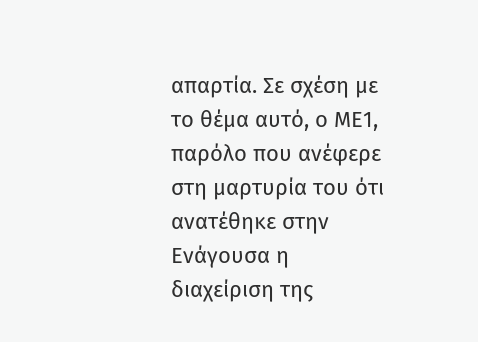απαρτία. Σε σχέση με το θέμα αυτό, ο ΜΕ1, παρόλο που ανέφερε στη μαρτυρία του ότι ανατέθηκε στην Ενάγουσα η διαχείριση της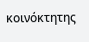κοινόκτητης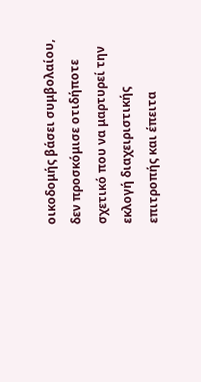οικοδομής βάσει συμβολαίου, δεν προσκόμισε οτιδήποτε σχετικό που να μαρτυρεί την εκλογή διαχειριστικής επιτροπής και έπειτα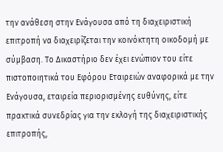την ανάθεση στην Ενάγουσα από τη διαχειριστική επιτροπή να διαχειρίζεται την κοινόκτητη οικοδομή με σύμβαση. Το Δικαστήριο δεν έχει ενώπιον του είτε πιστοποιητικά του Εφόρου Εταιρειών αναφορικά με την Ενάγουσα, εταιρεία περιορισμένης ευθύνης, είτε πρακτικά συνεδρίας για την εκλογή της διαχειριστικής επιτροπής,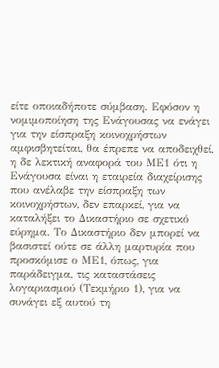είτε οποιαδήποτε σύμβαση. Εφόσον η νομιμοποίηση της Ενάγουσας να ενάγει για την είσπραξη κοινοχρήστων αμφισβητείται, θα έπρεπε να αποδειχθεί, η δε λεκτική αναφορά του ΜΕ1 ότι η Ενάγουσα είναι η εταιρεία διαχείρισης που ανέλαβε την είσπραξη των κοινοχρήστων, δεν επαρκεί, για να καταλήξει το Δικαστήριο σε σχετικό εύρημα. Το Δικαστήριο δεν μπορεί να βασιστεί ούτε σε άλλη μαρτυρία που προσκόμισε ο ΜΕ1, όπως, για παράδειγμα, τις καταστάσεις λογαριασμού (Τεκμήριο 1), για να συνάγει εξ αυτού τη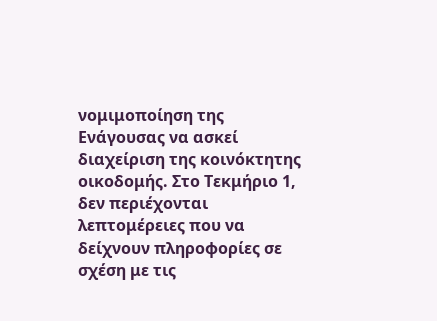νομιμοποίηση της Ενάγουσας να ασκεί διαχείριση της κοινόκτητης οικοδομής. Στο Τεκμήριο 1, δεν περιέχονται λεπτομέρειες που να δείχνουν πληροφορίες σε σχέση με τις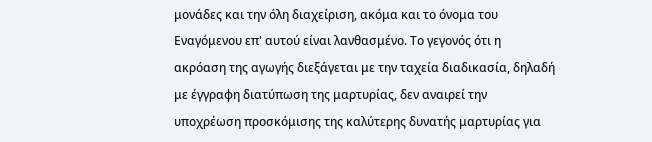μονάδες και την όλη διαχείριση, ακόμα και το όνομα του Εναγόμενου επ' αυτού είναι λανθασμένο. Το γεγονός ότι η ακρόαση της αγωγής διεξάγεται με την ταχεία διαδικασία, δηλαδή με έγγραφη διατύπωση της μαρτυρίας, δεν αναιρεί την υποχρέωση προσκόμισης της καλύτερης δυνατής μαρτυρίας για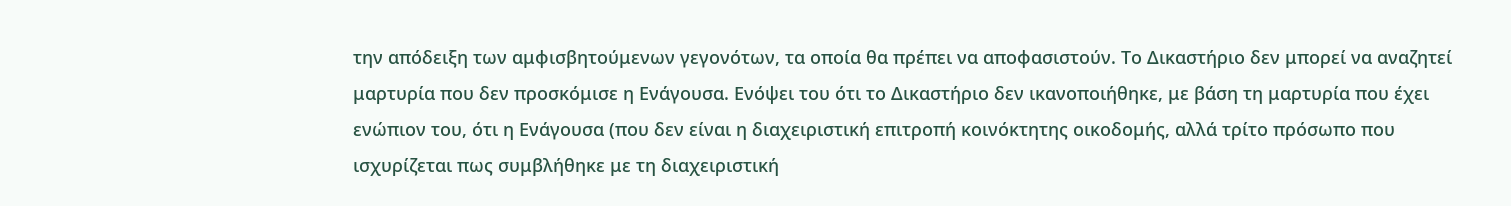την απόδειξη των αμφισβητούμενων γεγονότων, τα οποία θα πρέπει να αποφασιστούν. Το Δικαστήριο δεν μπορεί να αναζητεί μαρτυρία που δεν προσκόμισε η Ενάγουσα. Ενόψει του ότι το Δικαστήριο δεν ικανοποιήθηκε, με βάση τη μαρτυρία που έχει ενώπιον του, ότι η Ενάγουσα (που δεν είναι η διαχειριστική επιτροπή κοινόκτητης οικοδομής, αλλά τρίτο πρόσωπο που ισχυρίζεται πως συμβλήθηκε με τη διαχειριστική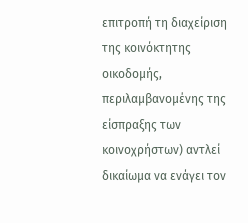επιτροπή τη διαχείριση της κοινόκτητης οικοδομής, περιλαμβανομένης της είσπραξης των κοινοχρήστων) αντλεί δικαίωμα να ενάγει τον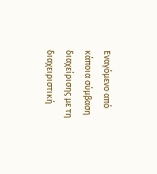Εναγόμενο από κάποια σύμβαση διαχείρισης με τη διαχειριστική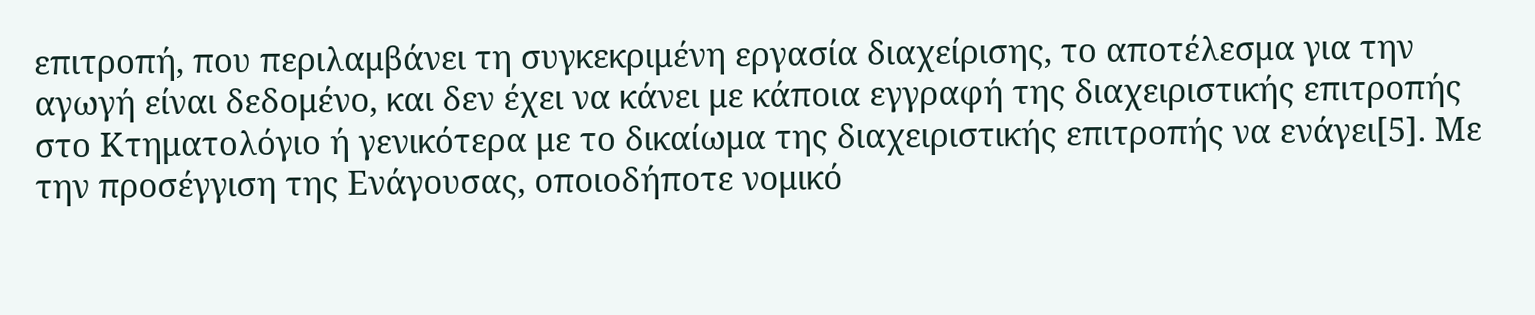επιτροπή, που περιλαμβάνει τη συγκεκριμένη εργασία διαχείρισης, το αποτέλεσμα για την αγωγή είναι δεδομένο, και δεν έχει να κάνει με κάποια εγγραφή της διαχειριστικής επιτροπής στο Κτηματολόγιο ή γενικότερα με το δικαίωμα της διαχειριστικής επιτροπής να ενάγει[5]. Με την προσέγγιση της Ενάγουσας, οποιοδήποτε νομικό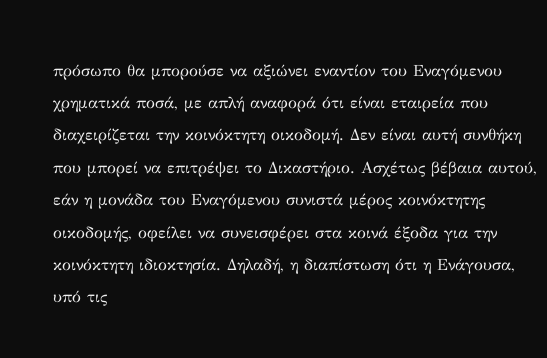πρόσωπο θα μπορούσε να αξιώνει εναντίον του Εναγόμενου χρηματικά ποσά, με απλή αναφορά ότι είναι εταιρεία που διαχειρίζεται την κοινόκτητη οικοδομή. Δεν είναι αυτή συνθήκη που μπορεί να επιτρέψει το Δικαστήριο. Ασχέτως βέβαια αυτού, εάν η μονάδα του Εναγόμενου συνιστά μέρος κοινόκτητης οικοδομής, οφείλει να συνεισφέρει στα κοινά έξοδα για την κοινόκτητη ιδιοκτησία. Δηλαδή, η διαπίστωση ότι η Ενάγουσα, υπό τις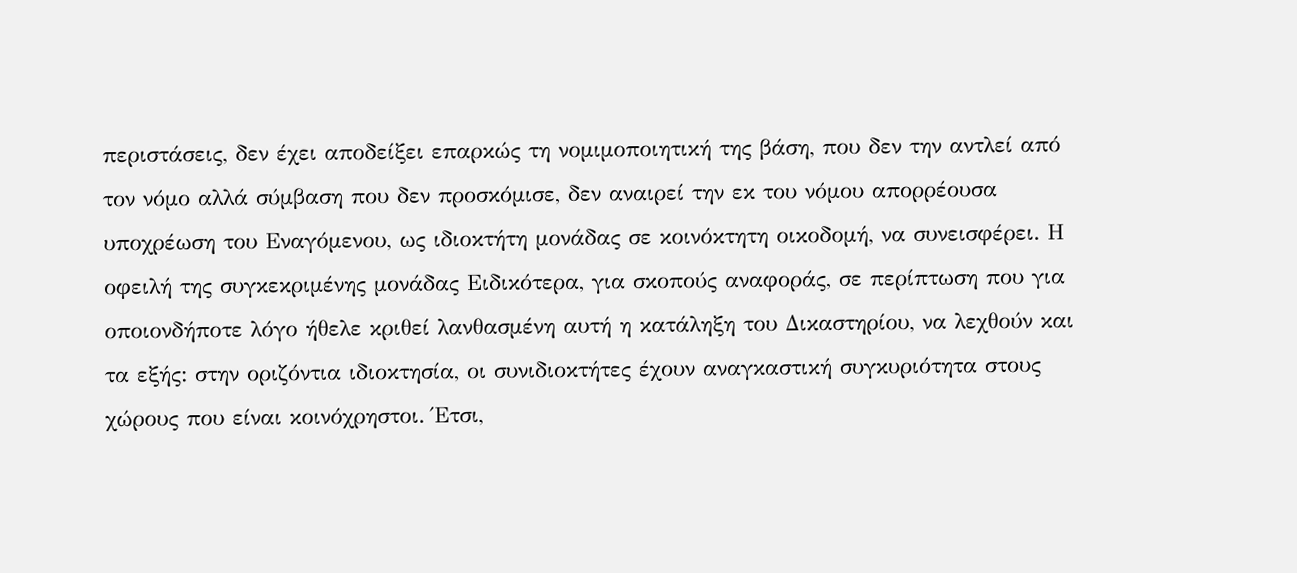περιστάσεις, δεν έχει αποδείξει επαρκώς τη νομιμοποιητική της βάση, που δεν την αντλεί από τον νόμο αλλά σύμβαση που δεν προσκόμισε, δεν αναιρεί την εκ του νόμου απορρέουσα υποχρέωση του Εναγόμενου, ως ιδιοκτήτη μονάδας σε κοινόκτητη οικοδομή, να συνεισφέρει. Η οφειλή της συγκεκριμένης μονάδας Ειδικότερα, για σκοπούς αναφοράς, σε περίπτωση που για οποιονδήποτε λόγο ήθελε κριθεί λανθασμένη αυτή η κατάληξη του Δικαστηρίου, να λεχθούν και τα εξής: στην οριζόντια ιδιοκτησία, οι συνιδιοκτήτες έχουν αναγκαστική συγκυριότητα στους χώρους που είναι κοινόχρηστοι. Έτσι,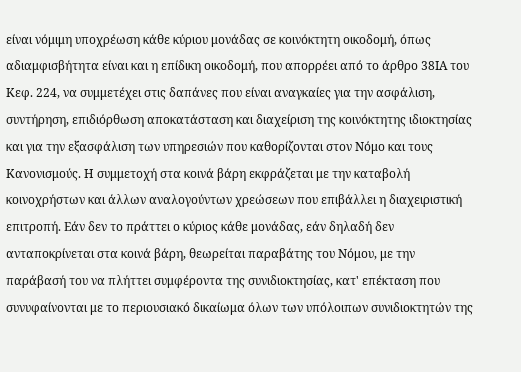είναι νόμιμη υποχρέωση κάθε κύριου μονάδας σε κοινόκτητη οικοδομή, όπως αδιαμφισβήτητα είναι και η επίδικη οικοδομή, που απορρέει από το άρθρο 38ΙΑ του Κεφ. 224, να συμμετέχει στις δαπάνες που είναι αναγκαίες για την ασφάλιση, συντήρηση, επιδιόρθωση αποκατάσταση και διαχείριση της κοινόκτητης ιδιοκτησίας και για την εξασφάλιση των υπηρεσιών που καθορίζονται στον Νόμο και τους Κανονισμούς. Η συμμετοχή στα κοινά βάρη εκφράζεται με την καταβολή κοινοχρήστων και άλλων αναλογούντων χρεώσεων που επιβάλλει η διαχειριστική επιτροπή. Εάν δεν το πράττει ο κύριος κάθε μονάδας, εάν δηλαδή δεν ανταποκρίνεται στα κοινά βάρη, θεωρείται παραβάτης του Νόμου, με την παράβασή του να πλήττει συμφέροντα της συνιδιοκτησίας, κατ' επέκταση που συνυφαίνονται με το περιουσιακό δικαίωμα όλων των υπόλοιπων συνιδιοκτητών της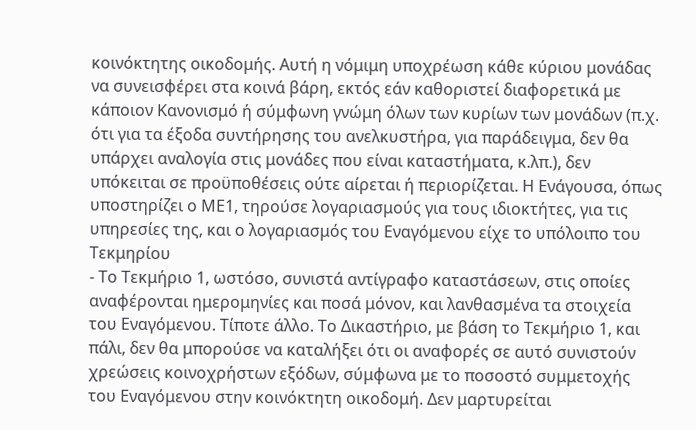κοινόκτητης οικοδομής. Αυτή η νόμιμη υποχρέωση κάθε κύριου μονάδας να συνεισφέρει στα κοινά βάρη, εκτός εάν καθοριστεί διαφορετικά με κάποιον Κανονισμό ή σύμφωνη γνώμη όλων των κυρίων των μονάδων (π.χ. ότι για τα έξοδα συντήρησης του ανελκυστήρα, για παράδειγμα, δεν θα υπάρχει αναλογία στις μονάδες που είναι καταστήματα, κ.λπ.), δεν υπόκειται σε προϋποθέσεις ούτε αίρεται ή περιορίζεται. Η Ενάγουσα, όπως υποστηρίζει ο ΜΕ1, τηρούσε λογαριασμούς για τους ιδιοκτήτες, για τις υπηρεσίες της, και ο λογαριασμός του Εναγόμενου είχε το υπόλοιπο του Τεκμηρίου
- Το Τεκμήριο 1, ωστόσο, συνιστά αντίγραφο καταστάσεων, στις οποίες αναφέρονται ημερομηνίες και ποσά μόνον, και λανθασμένα τα στοιχεία του Εναγόμενου. Τίποτε άλλο. Το Δικαστήριο, με βάση το Τεκμήριο 1, και πάλι, δεν θα μπορούσε να καταλήξει ότι οι αναφορές σε αυτό συνιστούν χρεώσεις κοινοχρήστων εξόδων, σύμφωνα με το ποσοστό συμμετοχής του Εναγόμενου στην κοινόκτητη οικοδομή. Δεν μαρτυρείται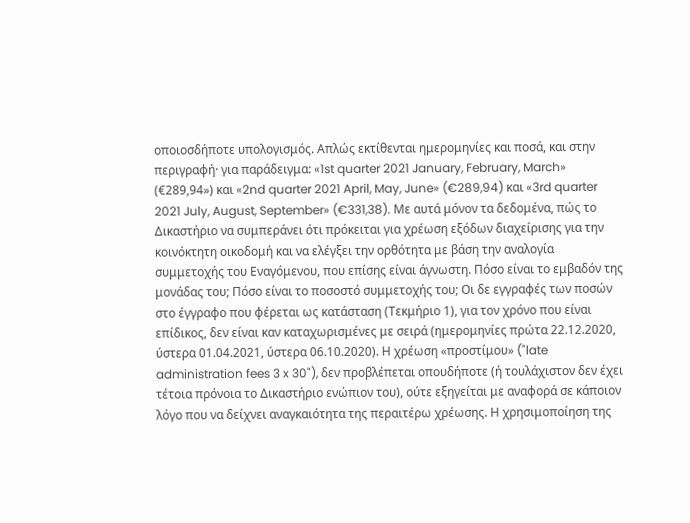οποιοσδήποτε υπολογισμός. Απλώς εκτίθενται ημερομηνίες και ποσά, και στην περιγραφή· για παράδειγμα: «1st quarter 2021 January, February, March» (€289,94») και «2nd quarter 2021 April, May, June» (€289,94) και «3rd quarter 2021 July, August, September» (€331,38). Με αυτά μόνον τα δεδομένα, πώς το Δικαστήριο να συμπεράνει ότι πρόκειται για χρέωση εξόδων διαχείρισης για την κοινόκτητη οικοδομή και να ελέγξει την ορθότητα με βάση την αναλογία συμμετοχής του Εναγόμενου, που επίσης είναι άγνωστη. Πόσο είναι το εμβαδόν της μονάδας του; Πόσο είναι το ποσοστό συμμετοχής του; Οι δε εγγραφές των ποσών στο έγγραφο που φέρεται ως κατάσταση (Τεκμήριο 1), για τον χρόνο που είναι επίδικος, δεν είναι καν καταχωρισμένες με σειρά (ημερομηνίες πρώτα 22.12.2020, ύστερα 01.04.2021, ύστερα 06.10.2020). Η χρέωση «προστίμου» ("late administration fees 3 x 30"), δεν προβλέπεται οπουδήποτε (ή τουλάχιστον δεν έχει τέτοια πρόνοια το Δικαστήριο ενώπιον του), ούτε εξηγείται με αναφορά σε κάποιον λόγο που να δείχνει αναγκαιότητα της περαιτέρω χρέωσης. Η χρησιμοποίηση της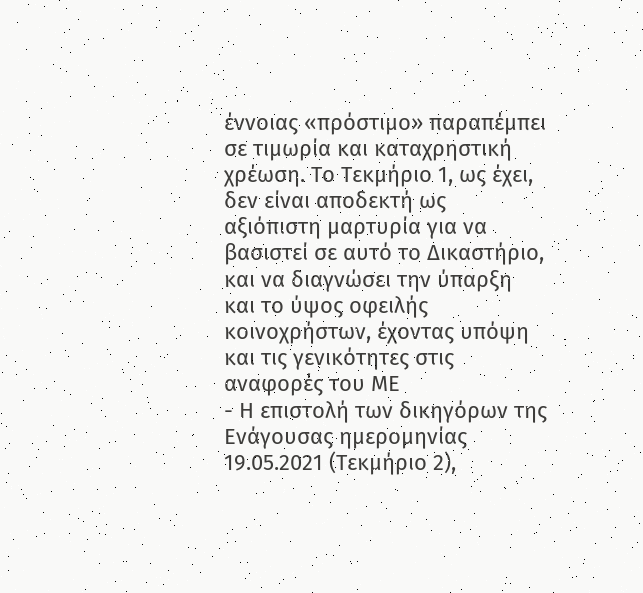έννοιας «πρόστιμο» παραπέμπει σε τιμωρία και καταχρηστική χρέωση. Το Τεκμήριο 1, ως έχει, δεν είναι αποδεκτή ως αξιόπιστη μαρτυρία για να βασιστεί σε αυτό το Δικαστήριο, και να διαγνώσει την ύπαρξη και το ύψος οφειλής κοινοχρήστων, έχοντας υπόψη και τις γενικότητες στις αναφορές του ΜΕ
- Η επιστολή των δικηγόρων της Ενάγουσας ημερομηνίας 19.05.2021 (Τεκμήριο 2),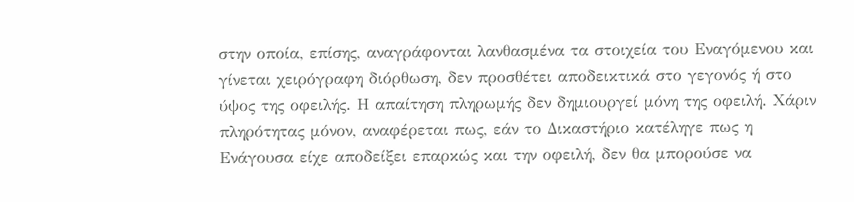στην οποία, επίσης, αναγράφονται λανθασμένα τα στοιχεία του Εναγόμενου και γίνεται χειρόγραφη διόρθωση, δεν προσθέτει αποδεικτικά στο γεγονός ή στο ύψος της οφειλής. Η απαίτηση πληρωμής δεν δημιουργεί μόνη της οφειλή. Χάριν πληρότητας μόνον, αναφέρεται πως, εάν το Δικαστήριο κατέληγε πως η Ενάγουσα είχε αποδείξει επαρκώς και την οφειλή, δεν θα μπορούσε να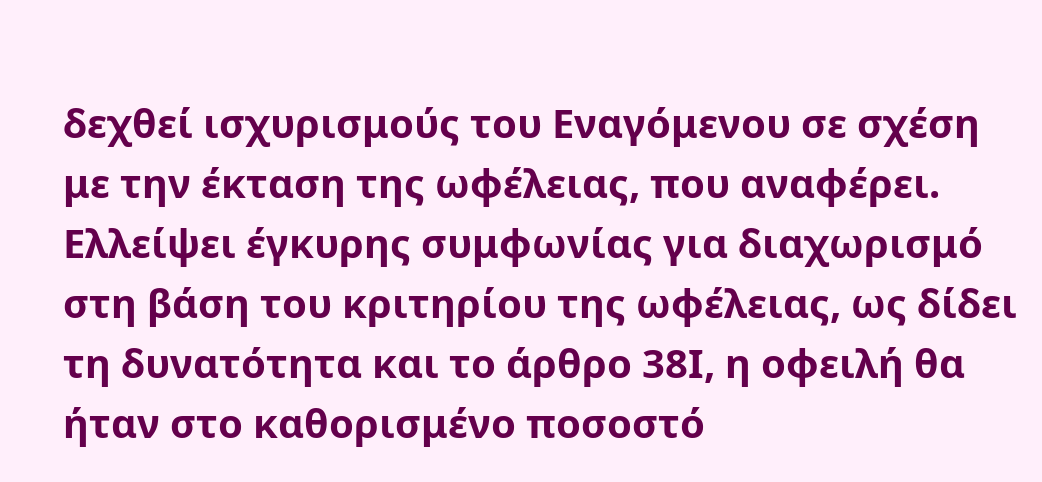δεχθεί ισχυρισμούς του Εναγόμενου σε σχέση με την έκταση της ωφέλειας, που αναφέρει. Ελλείψει έγκυρης συμφωνίας για διαχωρισμό στη βάση του κριτηρίου της ωφέλειας, ως δίδει τη δυνατότητα και το άρθρο 38Ι, η οφειλή θα ήταν στο καθορισμένο ποσοστό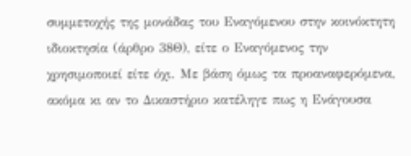συμμετοχής της μονάδας του Εναγόμενου στην κοινόκτητη ιδιοκτησία (άρθρο 38Θ), είτε ο Εναγόμενος την χρησιμοποιεί είτε όχι. Με βάση όμως τα προαναφερόμενα, ακόμα κι αν το Δικαστήριο κατέληγε πως η Ενάγουσα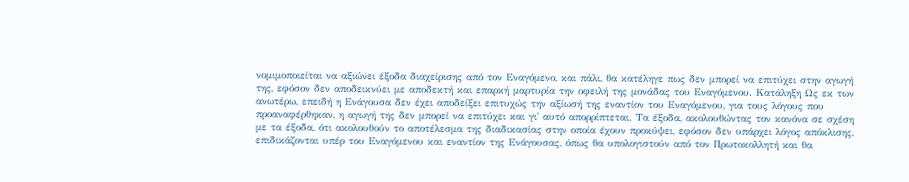νομιμοποιείται να αξιώνει έξοδα διαχείρισης από τον Εναγόμενο, και πάλι, θα κατέληγε πως δεν μπορεί να επιτύχει στην αγωγή της, εφόσον δεν αποδεικνύει με αποδεκτή και επαρκή μαρτυρία την οφειλή της μονάδας του Εναγόμενου. Κατάληξη Ως εκ των ανωτέρω, επειδή η Ενάγουσα δεν έχει αποδείξει επιτυχώς την αξίωσή της εναντίον του Εναγόμενου, για τους λόγους που προαναφέρθηκαν, η αγωγή της δεν μπορεί να επιτύχει και γι' αυτό απορρίπτεται. Τα έξοδα, ακολουθώντας τον κανόνα σε σχέση με τα έξοδα, ότι ακολουθούν το αποτέλεσμα της διαδικασίας στην οποία έχουν προκύψει, εφόσον δεν υπάρχει λόγος απόκλισης, επιδικάζονται υπέρ του Εναγόμενου και εναντίον της Ενάγουσας, όπως θα υπολογιστούν από τον Πρωτοκολλητή και θα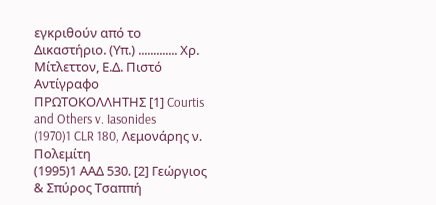εγκριθούν από το Δικαστήριο. (Υπ.) ............. Χρ. Μίτλεττον, Ε.Δ. Πιστό Αντίγραφο ΠΡΩΤΟΚΟΛΛΗΤΗΣ [1] Courtis and Others v. Iasonides
(1970)1 CLR 180, Λεμονάρης ν. Πολεμίτη
(1995)1 ΑΑΔ 530. [2] Γεώργιος & Σπύρος Τσαππή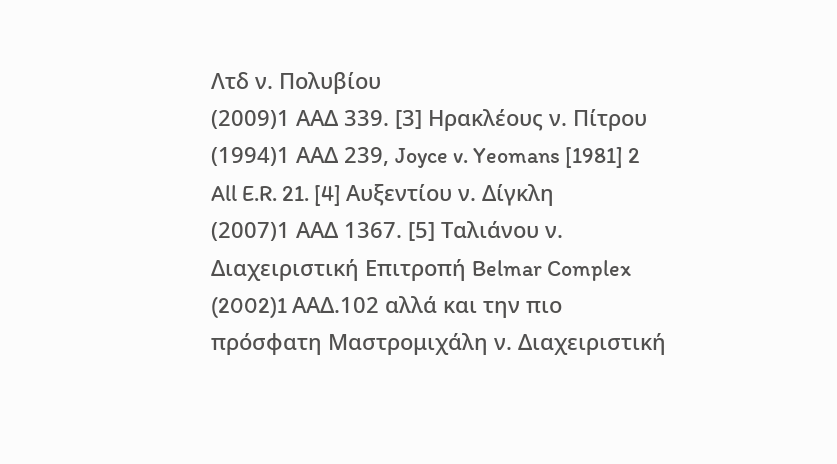Λτδ ν. Πολυβίου
(2009)1 ΑΑΔ 339. [3] Ηρακλέους ν. Πίτρου
(1994)1 ΑΑΔ 239, Joyce v. Yeomans [1981] 2 All E.R. 21. [4] Αυξεντίου ν. Δίγκλη
(2007)1 ΑΑΔ 1367. [5] Ταλιάνου ν. Διαχειριστική Επιτροπή Belmar Complex
(2002)1 AAΔ.102 αλλά και την πιο πρόσφατη Μαστρομιχάλη ν. Διαχειριστική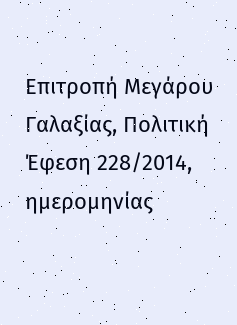Επιτροπή Μεγάρου Γαλαξίας, Πολιτική Έφεση 228/2014, ημερομηνίας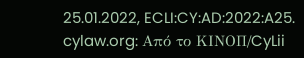25.01.2022, ECLI:CY:AD:2022:A25. cylaw.org: Από το ΚΙΝOΠ/CyLii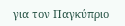για τον Παγκύπριο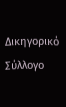Δικηγορικό Σύλλογο